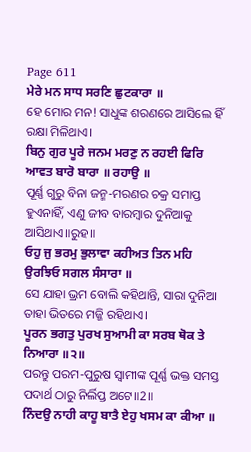Page 611
ਮੇਰੇ ਮਨ ਸਾਧ ਸਰਣਿ ਛੁਟਕਾਰਾ ॥
ହେ ମୋର ମନ! ସାଧୁଙ୍କ ଶରଣରେ ଆସିଲେ ହିଁ ରକ୍ଷା ମିଳିଥାଏ।
ਬਿਨੁ ਗੁਰ ਪੂਰੇ ਜਨਮ ਮਰਣੁ ਨ ਰਹਈ ਫਿਰਿ ਆਵਤ ਬਾਰੋ ਬਾਰਾ ॥ ਰਹਾਉ ॥
ପୂର୍ଣ୍ଣ ଗୁରୁ ବିନା ଜନ୍ମ-ମରଣର ଚକ୍ର ସମାପ୍ତ ହୁଏନାହିଁ, ଏଣୁ ଜୀବ ବାରମ୍ବାର ଦୁନିଆକୁ ଆସିଥାଏ॥ରୁହ॥
ਓਹੁ ਜੁ ਭਰਮੁ ਭੁਲਾਵਾ ਕਹੀਅਤ ਤਿਨ ਮਹਿ ਉਰਝਿਓ ਸਗਲ ਸੰਸਾਰਾ ॥
ସେ ଯାହା ଭ୍ରମ ବୋଲି କହିଥାନ୍ତି, ସାରା ଦୁନିଆ ତାହା ଭିତରେ ମଜ୍ଜି ରହିଥାଏ।
ਪੂਰਨ ਭਗਤੁ ਪੁਰਖ ਸੁਆਮੀ ਕਾ ਸਰਬ ਥੋਕ ਤੇ ਨਿਆਰਾ ॥੨॥
ପରନ୍ତୁ ପରମ-ପୁରୁଷ ସ୍ଵାମୀଙ୍କ ପୂର୍ଣ୍ଣ ଭକ୍ତ ସମସ୍ତ ପଦାର୍ଥ ଠାରୁ ନିର୍ଲିପ୍ତ ଅଟେ॥2॥
ਨਿੰਦਉ ਨਾਹੀ ਕਾਹੂ ਬਾਤੈ ਏਹੁ ਖਸਮ ਕਾ ਕੀਆ ॥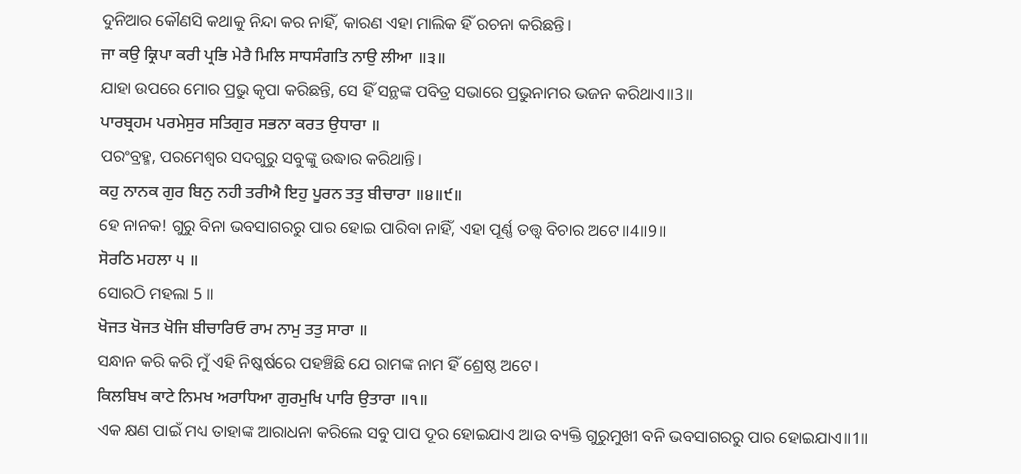ଦୁନିଆର କୌଣସି କଥାକୁ ନିନ୍ଦା କର ନାହିଁ, କାରଣ ଏହା ମାଲିକ ହିଁ ରଚନା କରିଛନ୍ତି।
ਜਾ ਕਉ ਕ੍ਰਿਪਾ ਕਰੀ ਪ੍ਰਭਿ ਮੇਰੈ ਮਿਲਿ ਸਾਧਸੰਗਤਿ ਨਾਉ ਲੀਆ ॥੩॥
ଯାହା ଉପରେ ମୋର ପ୍ରଭୁ କୃପା କରିଛନ୍ତି, ସେ ହିଁ ସନ୍ଥଙ୍କ ପବିତ୍ର ସଭାରେ ପ୍ରଭୁନାମର ଭଜନ କରିଥାଏ॥3॥
ਪਾਰਬ੍ਰਹਮ ਪਰਮੇਸੁਰ ਸਤਿਗੁਰ ਸਭਨਾ ਕਰਤ ਉਧਾਰਾ ॥
ପରଂବ୍ରହ୍ମ, ପରମେଶ୍ଵର ସଦଗୁରୁ ସବୁଙ୍କୁ ଉଦ୍ଧାର କରିଥାନ୍ତି।
ਕਹੁ ਨਾਨਕ ਗੁਰ ਬਿਨੁ ਨਹੀ ਤਰੀਐ ਇਹੁ ਪੂਰਨ ਤਤੁ ਬੀਚਾਰਾ ॥੪॥੯॥
ହେ ନାନକ! ଗୁରୁ ବିନା ଭବସାଗରରୁ ପାର ହୋଇ ପାରିବା ନାହିଁ, ଏହା ପୂର୍ଣ୍ଣ ତତ୍ତ୍ଵ ବିଚାର ଅଟେ॥4॥9॥
ਸੋਰਠਿ ਮਹਲਾ ੫ ॥
ସୋରଠି ମହଲା 5 ॥
ਖੋਜਤ ਖੋਜਤ ਖੋਜਿ ਬੀਚਾਰਿਓ ਰਾਮ ਨਾਮੁ ਤਤੁ ਸਾਰਾ ॥
ସନ୍ଧାନ କରି କରି ମୁଁ ଏହି ନିଷ୍କର୍ଷରେ ପହଞ୍ଚିଛି ଯେ ରାମଙ୍କ ନାମ ହିଁ ଶ୍ରେଷ୍ଠ ଅଟେ।
ਕਿਲਬਿਖ ਕਾਟੇ ਨਿਮਖ ਅਰਾਧਿਆ ਗੁਰਮੁਖਿ ਪਾਰਿ ਉਤਾਰਾ ॥੧॥
ଏକ କ୍ଷଣ ପାଇଁ ମଧ୍ୟ ତାହାଙ୍କ ଆରାଧନା କରିଲେ ସବୁ ପାପ ଦୂର ହୋଇଯାଏ ଆଉ ବ୍ୟକ୍ତି ଗୁରୁମୁଖୀ ବନି ଭବସାଗରରୁ ପାର ହୋଇଯାଏ॥1॥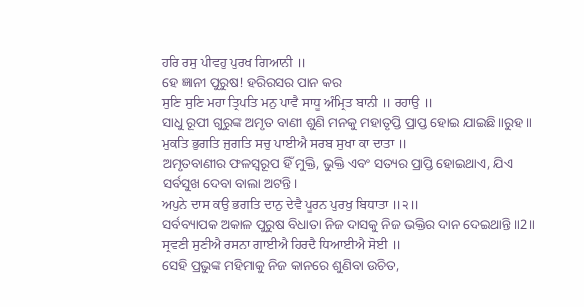ਹਰਿ ਰਸੁ ਪੀਵਹੁ ਪੁਰਖ ਗਿਆਨੀ ॥
ହେ ଜ୍ଞାନୀ ପୁରୁଷ! ହରିରସର ପାନ କର
ਸੁਣਿ ਸੁਣਿ ਮਹਾ ਤ੍ਰਿਪਤਿ ਮਨੁ ਪਾਵੈ ਸਾਧੂ ਅੰਮ੍ਰਿਤ ਬਾਨੀ ॥ ਰਹਾਉ ॥
ସାଧୁ ରୂପୀ ଗୁରୁଙ୍କ ଅମୃତ ବାଣୀ ଶୁଣି ମନକୁ ମହାତୃପ୍ତି ପ୍ରାପ୍ତ ହୋଇ ଯାଇଛି॥ରୁହ॥
ਮੁਕਤਿ ਭੁਗਤਿ ਜੁਗਤਿ ਸਚੁ ਪਾਈਐ ਸਰਬ ਸੁਖਾ ਕਾ ਦਾਤਾ ॥
ଅମୃତବାଣୀର ଫଳସ୍ଵରୂପ ହିଁ ମୁକ୍ତି, ଭୁକ୍ତି ଏବଂ ସତ୍ୟର ପ୍ରାପ୍ତି ହୋଇଥାଏ, ଯିଏ ସର୍ବସୁଖ ଦେବା ବାଲା ଅଟନ୍ତି।
ਅਪੁਨੇ ਦਾਸ ਕਉ ਭਗਤਿ ਦਾਨੁ ਦੇਵੈ ਪੂਰਨ ਪੁਰਖੁ ਬਿਧਾਤਾ ॥੨॥
ସର୍ବବ୍ୟାପକ ଅକାଳ ପୁରୁଷ ବିଧାତା ନିଜ ଦାସକୁ ନିଜ ଭକ୍ତିର ଦାନ ଦେଇଥାନ୍ତି॥2॥
ਸ੍ਰਵਣੀ ਸੁਣੀਐ ਰਸਨਾ ਗਾਈਐ ਹਿਰਦੈ ਧਿਆਈਐ ਸੋਈ ॥
ସେହି ପ୍ରଭୁଙ୍କ ମହିମାକୁ ନିଜ କାନରେ ଶୁଣିବା ଉଚିତ,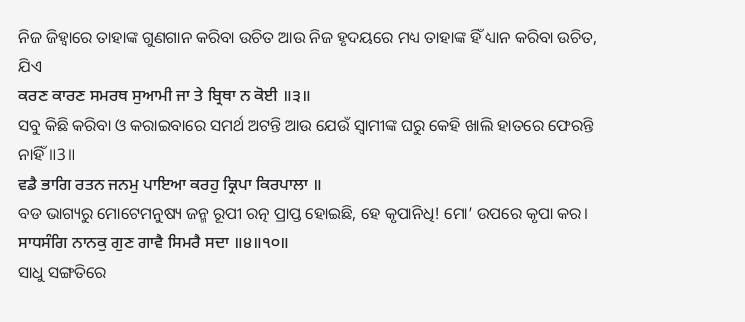ନିଜ ଜିହ୍ଵାରେ ତାହାଙ୍କ ଗୁଣଗାନ କରିବା ଉଚିତ ଆଉ ନିଜ ହୃଦୟରେ ମଧ୍ୟ ତାହାଙ୍କ ହିଁ ଧ୍ୟାନ କରିବା ଉଚିତ, ଯିଏ
ਕਰਣ ਕਾਰਣ ਸਮਰਥ ਸੁਆਮੀ ਜਾ ਤੇ ਬ੍ਰਿਥਾ ਨ ਕੋਈ ॥੩॥
ସବୁ କିଛି କରିବା ଓ କରାଇବାରେ ସମର୍ଥ ଅଟନ୍ତି ଆଉ ଯେଉଁ ସ୍ଵାମୀଙ୍କ ଘରୁ କେହି ଖାଲି ହାତରେ ଫେରନ୍ତି ନାହିଁ॥3॥
ਵਡੈ ਭਾਗਿ ਰਤਨ ਜਨਮੁ ਪਾਇਆ ਕਰਹੁ ਕ੍ਰਿਪਾ ਕਿਰਪਾਲਾ ॥
ବଡ ଭାଗ୍ୟରୁ ମୋଟେମନୁଷ୍ୟ ଜନ୍ମ ରୂପୀ ରତ୍ନ ପ୍ରାପ୍ତ ହୋଇଛି, ହେ କୃପାନିଧି! ମୋ’ ଉପରେ କୃପା କର।
ਸਾਧਸੰਗਿ ਨਾਨਕੁ ਗੁਣ ਗਾਵੈ ਸਿਮਰੈ ਸਦਾ ॥੪॥੧੦॥
ସାଧୁ ସଙ୍ଗତିରେ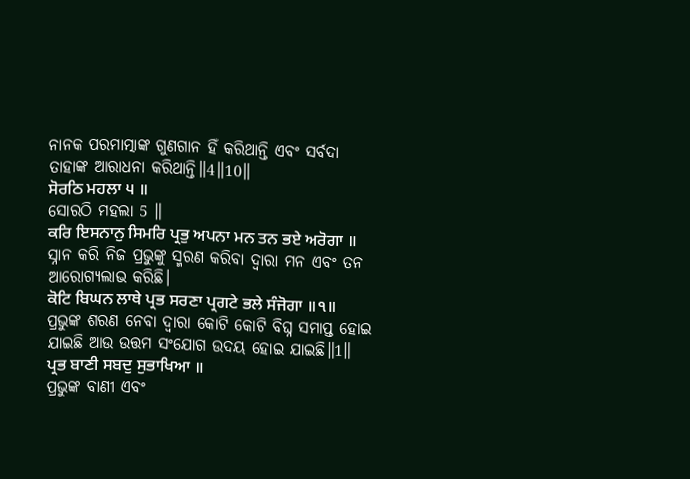ନାନକ ପରମାତ୍ମାଙ୍କ ଗୁଣଗାନ ହିଁ କରିଥାନ୍ତି ଏବଂ ସର୍ବଦା ତାହାଙ୍କ ଆରାଧନା କରିଥାନ୍ତି॥4॥10॥
ਸੋਰਠਿ ਮਹਲਾ ੫ ॥
ସୋରଠି ମହଲା 5 ॥
ਕਰਿ ਇਸਨਾਨੁ ਸਿਮਰਿ ਪ੍ਰਭੁ ਅਪਨਾ ਮਨ ਤਨ ਭਏ ਅਰੋਗਾ ॥
ସ୍ନାନ କରି ନିଜ ପ୍ରଭୁଙ୍କୁ ସ୍ମରଣ କରିବା ଦ୍ଵାରା ମନ ଏବଂ ତନ ଆରୋଗ୍ୟଲାଭ କରିଛି।
ਕੋਟਿ ਬਿਘਨ ਲਾਥੇ ਪ੍ਰਭ ਸਰਣਾ ਪ੍ਰਗਟੇ ਭਲੇ ਸੰਜੋਗਾ ॥੧॥
ପ୍ରଭୁଙ୍କ ଶରଣ ନେବା ଦ୍ଵାରା କୋଟି କୋଟି ବିଘ୍ନ ସମାପ୍ତ ହୋଇ ଯାଇଛି ଆଉ ଉତ୍ତମ ସଂଯୋଗ ଉଦୟ ହୋଇ ଯାଇଛି॥1॥
ਪ੍ਰਭ ਬਾਣੀ ਸਬਦੁ ਸੁਭਾਖਿਆ ॥
ପ୍ରଭୁଙ୍କ ବାଣୀ ଏବଂ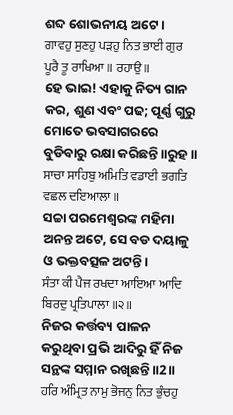ଶବ୍ଦ ଶୋଭନୀୟ ଅଟେ।
ਗਾਵਹੁ ਸੁਣਹੁ ਪੜਹੁ ਨਿਤ ਭਾਈ ਗੁਰ ਪੂਰੈ ਤੂ ਰਾਖਿਆ ॥ ਰਹਾਉ ॥
ହେ ଭାଇ! ଏହାକୁ ନିତ୍ୟ ଗାନ କର, ଶୁଣ ଏବଂ ପଢ; ପୂର୍ଣ୍ଣ ଗୁରୁ ମୋତେ ଭବସାଗରରେ ବୁଡିବାରୁ ରକ୍ଷା କରିଛନ୍ତି॥ରୁହ॥
ਸਾਚਾ ਸਾਹਿਬੁ ਅਮਿਤਿ ਵਡਾਈ ਭਗਤਿ ਵਛਲ ਦਇਆਲਾ ॥
ସଚ୍ଚା ପରମେଶ୍ଵରଙ୍କ ମହିମା ଅନନ୍ତ ଅଟେ, ସେ ବଡ ଦୟାଳୁ ଓ ଭକ୍ତବତ୍ସଳ ଅଟନ୍ତି।
ਸੰਤਾ ਕੀ ਪੈਜ ਰਖਦਾ ਆਇਆ ਆਦਿ ਬਿਰਦੁ ਪ੍ਰਤਿਪਾਲਾ ॥੨॥
ନିଜର କର୍ତ୍ତବ୍ୟ ପାଳନ କରୁଥିବା ପ୍ରଭି ଆଦିରୁ ହିଁ ନିଜ ସନ୍ଥଙ୍କ ସମ୍ମାନ ରଖିଛନ୍ତି॥2॥
ਹਰਿ ਅੰਮ੍ਰਿਤ ਨਾਮੁ ਭੋਜਨੁ ਨਿਤ ਭੁੰਚਹੁ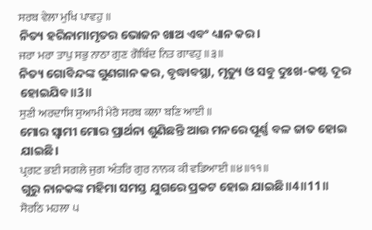ਸਰਬ ਵੇਲਾ ਮੁਖਿ ਪਾਵਹੁ ॥
ନିତ୍ୟ ହରିନାମାମୃତର ଭୋଜନ ଖାଅ ଏବଂ ଧ୍ୟାନ କର।
ਜਰਾ ਮਰਾ ਤਾਪੁ ਸਭੁ ਨਾਠਾ ਗੁਣ ਗੋਬਿੰਦ ਨਿਤ ਗਾਵਹੁ ॥੩॥
ନିତ୍ୟ ଗୋବିନ୍ଦଙ୍କ ଗୁଣଗାନ କର, ବୃଦ୍ଧାବସ୍ଥା, ମୃତ୍ୟୁ ଓ ସବୁ ଦୁଃଖ-କଷ୍ଟ ଦୂର ହୋଇଯିବ॥3॥
ਸੁਣੀ ਅਰਦਾਸਿ ਸੁਆਮੀ ਮੇਰੈ ਸਰਬ ਕਲਾ ਬਣਿ ਆਈ ॥
ମୋର ସ୍ଵାମୀ ମୋର ପ୍ରାର୍ଥନା ଶୁଣିଛନ୍ତି ଆଉ ମନରେ ପୂର୍ଣ୍ଣ ବଳ ଜାତ ହୋଇ ଯାଇଛି।
ਪ੍ਰਗਟ ਭਈ ਸਗਲੇ ਜੁਗ ਅੰਤਰਿ ਗੁਰ ਨਾਨਕ ਕੀ ਵਡਿਆਈ ॥੪॥੧੧॥
ଗୁରୁ ନାନକଙ୍କ ମହିମା ସମସ୍ତ ଯୁଗରେ ପ୍ରକଟ ହୋଇ ଯାଇଛି॥4॥11॥
ਸੋਰਠਿ ਮਹਲਾ ੫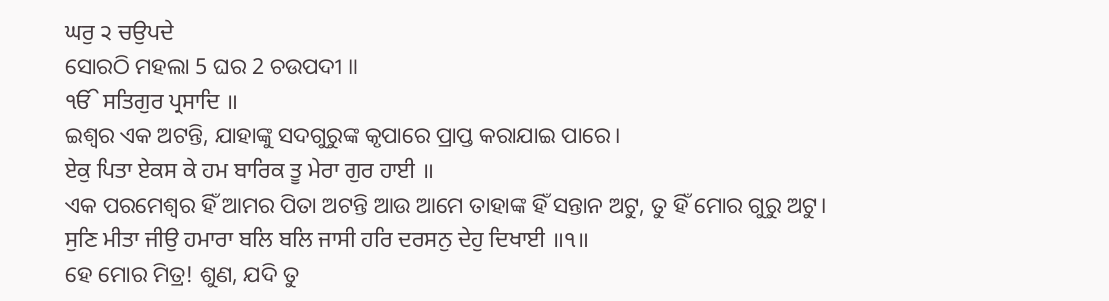ਘਰੁ ੨ ਚਉਪਦੇ
ସୋରଠି ମହଲା 5 ଘର 2 ଚଉପଦୀ ॥
ੴ ਸਤਿਗੁਰ ਪ੍ਰਸਾਦਿ ॥
ଇଶ୍ଵର ଏକ ଅଟନ୍ତି, ଯାହାଙ୍କୁ ସଦଗୁରୁଙ୍କ କୃପାରେ ପ୍ରାପ୍ତ କରାଯାଇ ପାରେ।
ਏਕੁ ਪਿਤਾ ਏਕਸ ਕੇ ਹਮ ਬਾਰਿਕ ਤੂ ਮੇਰਾ ਗੁਰ ਹਾਈ ॥
ଏକ ପରମେଶ୍ଵର ହିଁ ଆମର ପିତା ଅଟନ୍ତି ଆଉ ଆମେ ତାହାଙ୍କ ହିଁ ସନ୍ତାନ ଅଟୁ, ତୁ ହିଁ ମୋର ଗୁରୁ ଅଟୁ।
ਸੁਣਿ ਮੀਤਾ ਜੀਉ ਹਮਾਰਾ ਬਲਿ ਬਲਿ ਜਾਸੀ ਹਰਿ ਦਰਸਨੁ ਦੇਹੁ ਦਿਖਾਈ ॥੧॥
ହେ ମୋର ମିତ୍ର! ଶୁଣ, ଯଦି ତୁ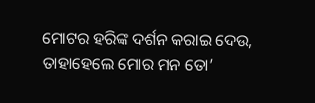ମୋଟର ହରିଙ୍କ ଦର୍ଶନ କରାଇ ଦେଉ, ତାହାହେଲେ ମୋର ମନ ତୋ’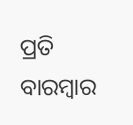ପ୍ରତି ବାରମ୍ବାର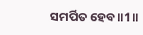ସମର୍ପିତ ହେବ॥1॥